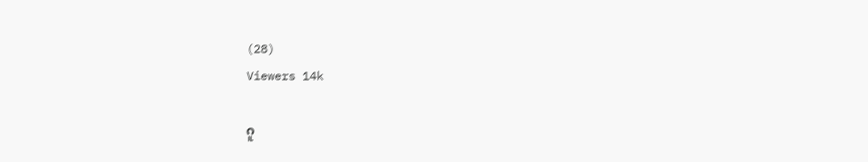(28)
Viewers 14k

ဂူ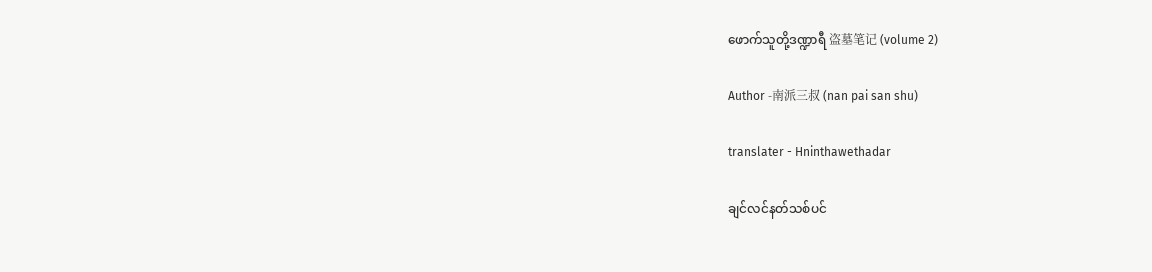ဖောက်သူတို့ဒဏ္ဍာရီ 盗墓笔记 (volume 2)

Author -南派三叔 (nan pai san shu)

translater - Hninthawethadar

ချင်လင်နတ်သစ်ပင်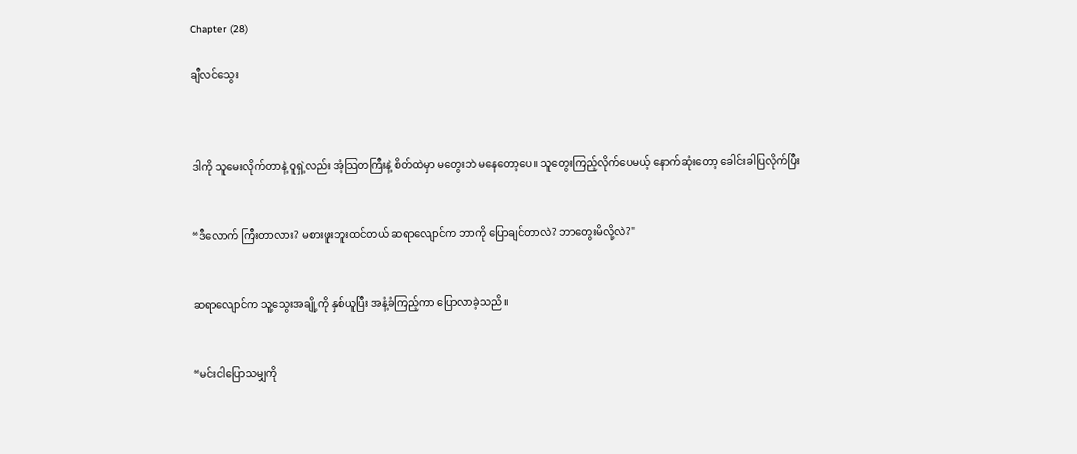Chapter (28)

ချီလင်သွေး



ဒါကို သူမေးလိုက်တာနဲ့ ဝူရှဲ့လည်း အံ့သြတကြီးနဲ့ စိတ်ထဲမှာ မတွေးဘဲ မနေတော့ပေ။ သူတွေးကြည့်လိုက်ပေမယ့် နောက်ဆုံးတော့ ခေါင်းခါပြလိုက်ပြီး


“ဒီလောက် ကြီးတာလား? မစားဖူးဘူးထင်တယ် ဆရာလျောင်က ဘာကို ပြောချင်တာလဲ? ဘာတွေးမိလို့လဲ?"


ဆရာလျောင်က သူ့သွေးအချို့ကို နှစ်ယူပြီး အနံ့ခံကြည့်ကာ ပြောလာခဲ့သညိ။


“မင်းငါပြောသမျှကို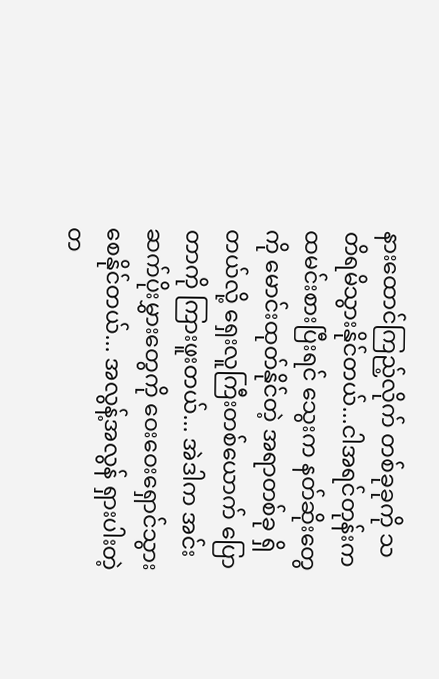နားထောင်ကြည့်လိုက် တစ်ခုခုကို သတိရမိသွားနိုင်တယ်...ငါအရင်တုန်းက ထမင်းစားပြီးရင် သွေးက နတ်ဆိုးတွေကို မောင်းထုတ်နိုင်တဲ့ အရာတစ်ခု ရှိတယ်လို့ ရှေးလူကြီးတစ်ယောက် ပြောတာကို ကြားဖူးတယ်... အဲဒါက အင်းဆက်ပိုးမွှားတွေကို ဝေးဝေးရှောင်သွားစေနိုင်တယ်... အလွန့်အလွန် ရှားပါးတဲ့ တ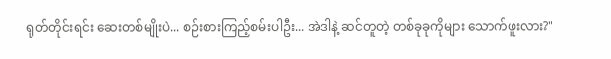ရုတ်တိုင်းရင်း ဆေးတစ်မျိုးပဲ... စဉ်းစားကြည့်စမ်းပါဦး... အဲဒါနဲ့ ဆင်တူတဲ့ တစ်ခုခုကိုများ သောက်ဖူးလား?"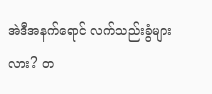အဲဒီအနက်ရောင် လက်သည်းခွံများလား? တ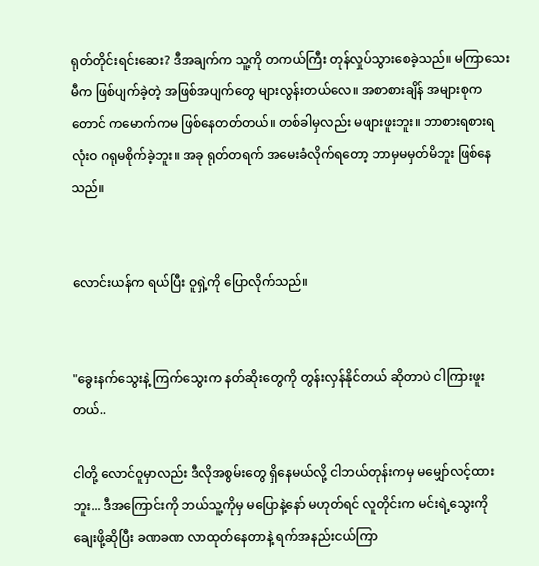ရုတ်တိုင်းရင်းဆေး? ဒီအချက်က သူ့ကို တကယ်ကြီး တုန်လှုပ်သွားစေခဲ့သည်။ မကြာသေးမီက ဖြစ်ပျက်ခဲ့တဲ့ အဖြစ်အပျက်တွေ များလွန်းတယ်လေ။ အစာစားချိန် အများစုကတောင် ကမောက်ကမ ဖြစ်နေတတ်တယ်။ တစ်ခါမှလည်း မဖျားဖူးဘူး။ ဘာစားရစားရ လုံးဝ ဂရုမစိုက်ခဲ့ဘူး။ အခု ရုတ်တရက် အမေးခံလိုက်ရတော့ ဘာမှမမှတ်မိဘူး ဖြစ်နေသည်။


လောင်းယန်က ရယ်ပြီး ဝူရှဲ့ကို ပြောလိုက်သည်။


"ခွေးနက်သွေးနဲ့ ကြက်သွေးက နတ်ဆိုးတွေကို တွန်းလှန်နိုင်တယ် ဆိုတာပဲ ငါကြားဖူးတယ်..

ငါတို့ လောင်ဝူမှာလည်း ဒီလိုအစွမ်းတွေ ရှိနေမယ်လို့ ငါဘယ်တုန်းကမှ မမျှော်လင့်ထားဘူး... ဒီအကြောင်းကို ဘယ်သူ့ကိုမှ မပြောနဲ့နော် မဟုတ်ရင် လူတိုင်းက မင်းရဲ့သွေးကို ချေးဖို့ဆိုပြီး ခဏခဏ လာထုတ်နေတာနဲ့ ရက်အနည်းငယ်ကြာ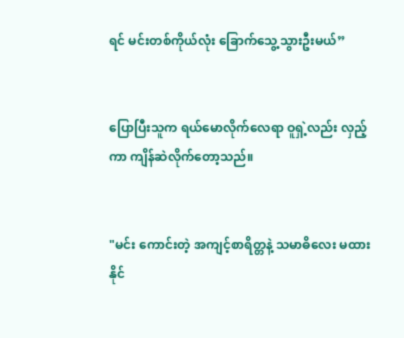ရင် မင်းတစ်ကိုယ်လုံး ခြောက်သွေ့သွားဦးမယ်”


ပြောပြီးသူက ရယ်မောလိုက်လေရာ ဝူရှဲ့လည်း လှည့်ကာ ကျိန်ဆဲလိုက်တော့သည်။


"မင်း ကောင်းတဲ့ အကျင့်စာရိတ္တနဲ့ သမာဓိလေး မထားနိုင်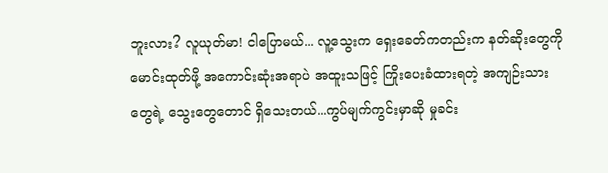ဘူးလား? လူယုတ်မာ! ငါပြောမယ်... လူ့သွေးက ရှေးခေတ်ကတည်းက နတ်ဆိုးတွေကို မောင်းထုတ်ဖို့ အကောင်းဆုံးအရာပဲ အထူးသဖြင့် ကြိုးပေးခံထားရတဲ့ အကျဉ်းသားတွေရဲ့ သွေးတွေတောင် ရှိသေးတယ်...ကွပ်မျက်ကွင်းမှာဆို မှုခင်း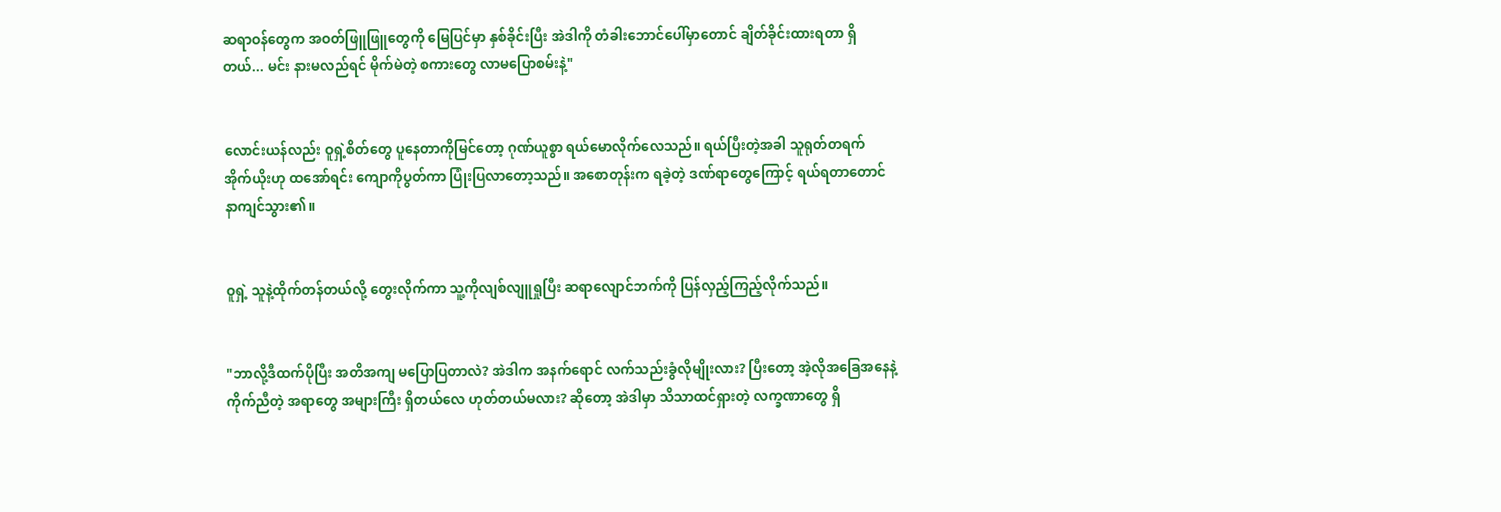ဆရာဝန်တွေက အဝတ်ဖြူဖြူတွေကို မြေပြင်မှာ နှစ်ခိုင်းပြီး အဲဒါကို တံခါးဘောင်ပေါ်မှာတောင် ချိတ်ခိုင်းထားရတာ ရှိတယ်... မင်း နားမလည်ရင် မိုက်မဲတဲ့ စကားတွေ လာမပြောစမ်းနဲ့"


လောင်းယန်လည်း ဝူရှဲ့စိတ်တွေ ပူနေတာကိုမြင်တော့ ဂုဏ်ယူစွာ ရယ်မောလိုက်လေသည်။ ရယ်ပြီးတဲ့အခါ သူရုတ်တရက် အိုက်ယိုးဟု ထအော်ရင်း ကျောကိုပွတ်ကာ ပြုံးပြလာတော့သည်။ အစောတုန်းက ရခဲ့တဲ့ ဒဏ်ရာတွေကြောင့် ရယ်ရတာတောင် နာကျင်သွား၏။


ဝူရှဲ့ သူနဲ့ထိုက်တန်တယ်လို့ တွေးလိုက်ကာ သူ့ကိုလျစ်လျူရှုပြီး ဆရာလျောင်ဘက်ကို ပြန်လှည့်ကြည့်လိုက်သည်။


"ဘာလို့ဒီထက်ပိုပြီး အတိအကျ မပြောပြတာလဲ? အဲဒါက အနက်ရောင် လက်သည်းခွံလိုမျိုးလား? ပြီးတော့ အဲ့လိုအခြေအနေနဲ့ ကိုက်ညီတဲ့ အရာတွေ အများကြီး ရှိတယ်လေ ဟုတ်တယ်မလား? ဆိုတော့ အဲဒါမှာ သိသာထင်ရှားတဲ့ လက္ခဏာတွေ ရှိ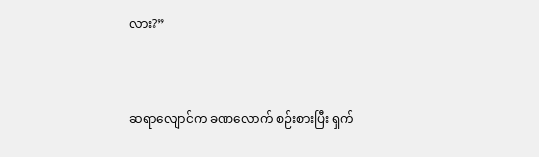လား?”


ဆရာလျောင်က ခဏလောက် စဉ်းစားပြီး ရှက်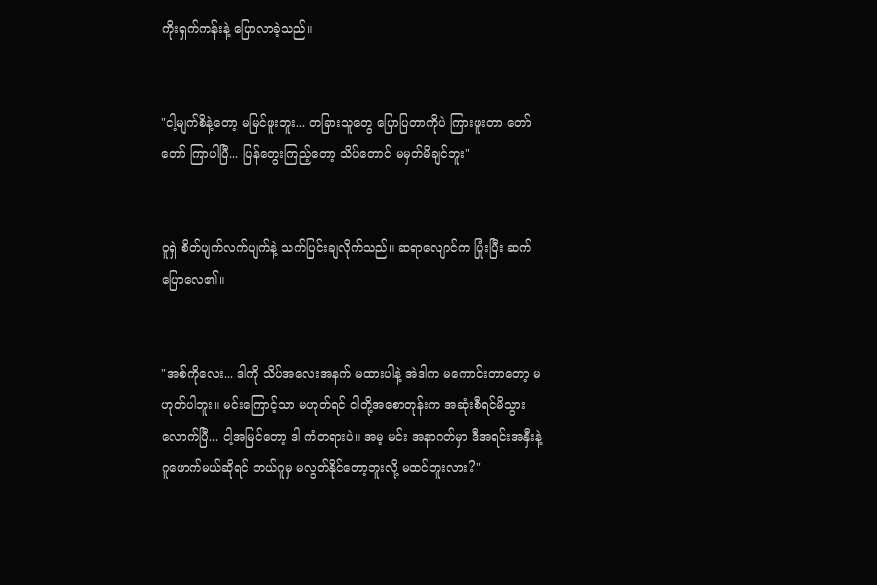ကိုးရှက်ကန်းနဲ့ ပြောလာခဲ့သည်။


"ငါ့မျက်စိနဲ့တော့ မမြင်ဖူးဘူး... တခြားသူတွေ ပြောပြတာကိုပဲ ကြားဖူးတာ တော်တော် ကြာပါပြီ... ပြန်တွေးကြည့်တော့ သိပ်တောင် မမှတ်မိချင်ဘူး"


ဝူရှဲ စိတ်ပျက်လက်ပျက်နဲ့ သက်ပြင်းချလိုက်သည်။ ဆရာလျောင်က ပြုံးပြီး ဆက်ပြောလေ၏။


"အစ်ကိုလေး... ဒါကို သိပ်အလေးအနက် မထားပါနဲ့ အဲဒါက မကောင်းတာတော့ မဟုတ်ပါဘူး။ မင်းကြောင့်သာ မဟုတ်ရင် ငါတို့အစောတုန်းက အဆုံးစီရင်မိသွားလောက်ပြီ... ငါ့အမြင်တော့ ဒါ ကံတရားပဲ။ အမ့ မင်း အနာဂတ်မှာ ဒီအရင်းအနှီးနဲ့ ဂူဖောက်မယ်ဆိုရင် ဘယ်ဂူမှ မလွတ်နိုင်တော့ဘူးလို့ မထင်ဘူးလား?"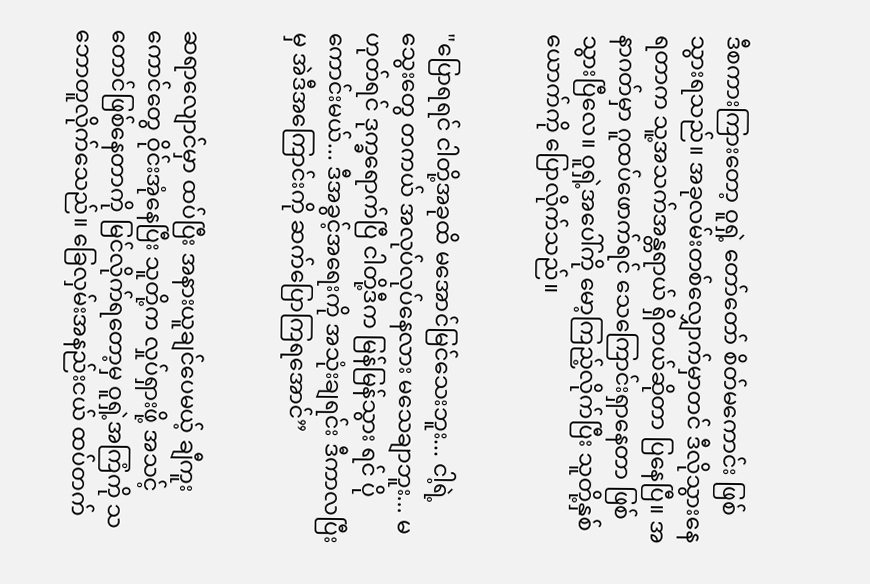ဒီစကားကြားတော့ ဝူရှဲ့ တော်တော် စိတ်မကောင်း ဖြစ်သွားရသည်။ အခုလမ်းတစ်လျှောက်မှာတင် ဒီလိုသွားနေရတာက သူ့အသက်အန္တရာယ် ရှိတယ်ဆိုတာ ပြနေပြီ။ အနာဂတ်မှာ ဂူထပ်ဖောက်ရင် သေကြောင်းရှာနေတာ ဖြစ်သွားပြီလေ။ ဝူရှဲ့အပေါ်ကို မော့ကြည့်လိုက်ပြီး သူတို့နှစ်ယောက်ကို ပြောလိုက်သည်။


"ပြောရရင် ငါတို့အခုထိ မအောင်မြင်သေးဘူး... ငါ့ရဲ့ သွေးတွေ တကယ် အလုပ်လုပ်နေလား မသေချာဘူး... မဟုတ်ရင် ဒုက္ခရောက်ပြီ ငါတို့ဒီက မြန်မြန်သွား ရင် ပိုကောင်းမယ်... ဒီအခွင့်အရေးကို အသုံးချရင်း ဒီကာလပြီးမှ အဲဒီအကြောင်းကို ဆက်ပြောကြရအောင်”


ဆရာလျောင်မှာ ထပ်ပြီး အနားယူချင်ပေမယ့် ချီကူးကောင်တွေ ဝိုင်းအုံနေပြီး သူတို့က လှုပ်ရှားဖို့ အသင့်တောင်ဖြစ်နေတာကို မြင်လိုက်ရတော့မှ ဝူရှဲ့အကြံကို သဘောတူလိုက်သေည်။ ခြေလှမ်းအနည်းငယ် ထပ်တက်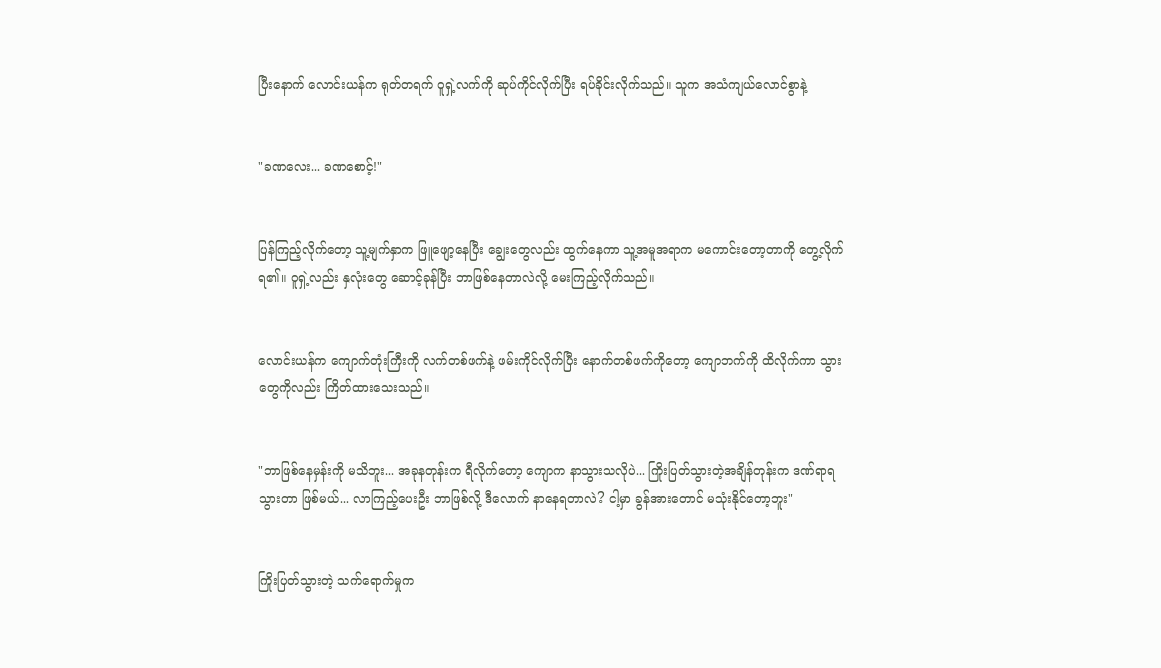ပြီးနောက် လောင်းယန်က ရုတ်တရက် ဝူရှဲ့လက်ကို ဆုပ်ကိုင်လိုက်ပြီး ရပ်ခိုင်းလိုက်သည်။ သူက အသံကျယ်လောင်စွာနဲ့


"ခဏလေး... ခဏစောင့်!"


ပြန်ကြည့်လိုက်တော့ သူ့မျက်နှာက ဖြူဖျော့နေပြီး ချွေးတွေလည်း ထွက်နေကာ သူ့အမူအရာက မကောင်းတော့တာကို တွေ့လိုက်ရ၏။ ဝူရှဲ့လည်း နှလုံးတွေ ဆောင့်ခုန်ပြီး ဘာဖြစ်နေတာလဲလို့ မေးကြည့်လိုက်သည်။


လောင်းယန်က ကျောက်တုံးကြီးကို လက်တစ်ဖက်နဲ့ ဖမ်းကိုင်လိုက်ပြီး နောက်တစ်ဖက်ကိုတော့ ကျောဘက်ကို ထိလိုက်ကာ သွားတွေကိုလည်း ကြိတ်ထားသေးသည်။


"ဘာဖြစ်နေမှန်းကို မသိဘူး... အခုနတုန်းက ရီလိုက်တော့ ကျောက နာသွားသလိုပဲ... ကြိုးပြတ်သွားတဲ့အချိန်တုန်းက ဒဏ်ရာရသွားတာ ဖြစ်မယ်... လာကြည့်ပေးဦး ဘာဖြစ်လို့ ဒီလောက် နာနေရတာလဲ? ငါ့မှာ ခွန်အားတောင် မသုံးနိုင်တော့ဘူး"


ကြိုးပြတ်သွားတဲ့ သက်ရောက်မှုက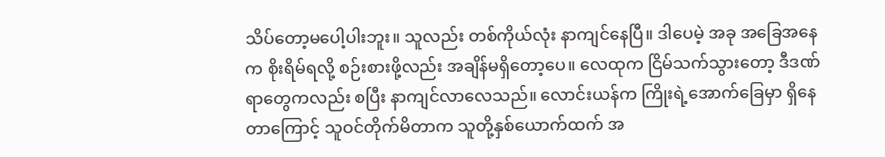သိပ်တော့မပေါ့ပါးဘူး။ သူလည်း တစ်ကိုယ်လုံး နာကျင်နေပြီ။ ဒါပေမဲ့ အခု အခြေအနေက စိုးရိမ်ရလို့ စဉ်းစားဖို့လည်း အချိန်မရှိတော့ပေ။ လေထုက ငြိမ်သက်သွားတော့ ဒီဒဏ်ရာတွေကလည်း စပြီး နာကျင်လာလေသည်။ လောင်းယန်က ကြိုးရဲ့အောက်ခြေမှာ ရှိနေတာကြောင့် သူဝင်တိုက်မိတာက သူတို့နှစ်ယောက်ထက် အ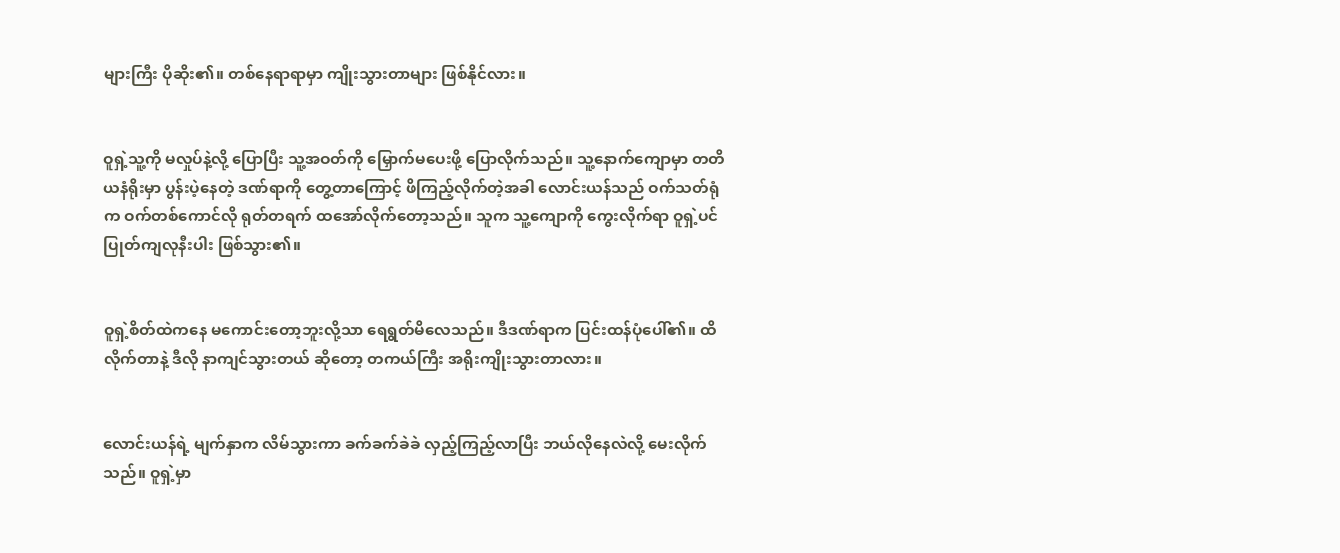များကြီး ပိုဆိုး၏။ တစ်နေရာရာမှာ ကျိုးသွားတာများ ဖြစ်နိုင်လား။


ဝူရှဲ့သူ့ကို မလှုပ်နဲ့လို့ ပြောပြီး သူ့အဝတ်ကို မြှောက်မပေးဖို့ ပြောလိုက်သည်။ သူ့နောက်ကျောမှာ တတိယနံရိုးမှာ ပွန်းပဲ့နေတဲ့ ဒဏ်ရာကို တွေ့တာကြောင့် ဖိကြည့်လိုက်တဲ့အခါ လောင်းယန်သည် ဝက်သတ်ရုံက ဝက်တစ်ကောင်လို ရုတ်တရက် ထအော်လိုက်တော့သည်။ သူက သူ့ကျောကို ကွေးလိုက်ရာ ဝူရှဲ့ပင် ပြုတ်ကျလုနီးပါး ဖြစ်သွား၏။


ဝူရှဲ့စိတ်ထဲကနေ မကောင်းတော့ဘူးလို့သာ ရေရွတ်မိလေသည်။ ဒီဒဏ်ရာက ပြင်းထန်ပုံပေါ်၏။ ထိလိုက်တာနဲ့ ဒီလို နာကျင်သွားတယ် ဆိုတော့ တကယ်ကြီး အရိုးကျိုးသွားတာလား။


လောင်းယန်ရဲ့ မျက်နှာက လိမ်သွားကာ ခက်ခက်ခဲခဲ လှည့်ကြည့်လာပြီး ဘယ်လိုနေလဲလို့ မေးလိုက်သည်။ ဝူရှဲ့မှာ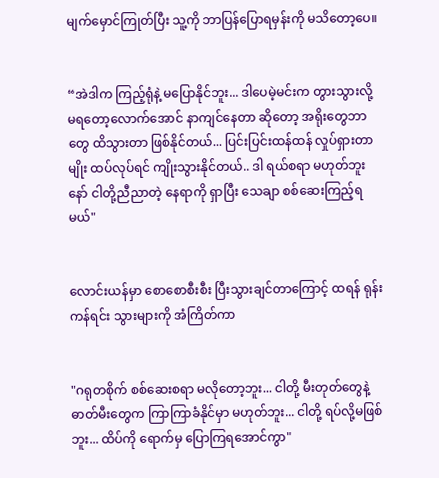မျက်မှောင်ကြုတ်ပြီး သူ့ကို ဘာပြန်ပြောရမှန်းကို မသိတော့ပေ။


“အဲဒါက ကြည့်ရုံနဲ့ မပြောနိုင်ဘူး... ဒါပေမဲ့မင်းက တွားသွားလို့ မရတော့လောက်အောင် နာကျင်နေတာ ဆိုတော့ အရိုးတွေဘာတွေ ထိသွားတာ ဖြစ်နိုင်တယ်... ပြင်းပြင်းထန်ထန် လှုပ်ရှားတာမျိုး ထပ်လုပ်ရင် ကျိုးသွားနိုင်တယ်.. ဒါ ရယ်စရာ မဟုတ်ဘူးနော် ငါတို့ညီညာတဲ့ နေရာကို ရှာပြီး သေချာ စစ်ဆေးကြည့်ရမယ်"


လောင်းယန်မှာ စောစောစီးစီး ပြီးသွားချင်တာကြောင့် ထရန် ရုန်းကန်ရင်း သွားများကို အံကြိတ်ကာ


"ဂရုတစိုက် စစ်ဆေးစရာ မလိုတော့ဘူး... ငါတို့ မီးတုတ်တွေနဲ့ ဓာတ်မီးတွေက ကြာကြာခံနိုင်မှာ မဟုတ်ဘူး... ငါတို့ ရပ်လို့မဖြစ်ဘူး... ထိပ်ကို ရောက်မှ ပြောကြရအောင်ကွာ"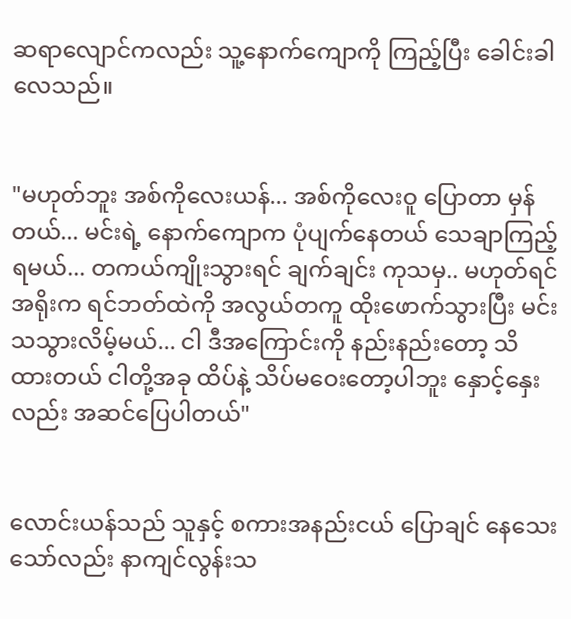ဆရာလျောင်ကလည်း သူ့နောက်ကျောကို ကြည့်ပြီး ခေါင်းခါလေသည်။


"မဟုတ်ဘူး အစ်ကိုလေးယန်... အစ်ကိုလေးဝူ ပြောတာ မှန်တယ်... မင်းရဲ့ နောက်ကျောက ပုံပျက်နေတယ် သေချာကြည့်ရမယ်... တကယ်ကျိုးသွားရင် ချက်ချင်း ကုသမှ.. မဟုတ်ရင် အရိုးက ရင်ဘတ်ထဲကို အလွယ်တကူ ထိုးဖောက်သွားပြီး မင်းသသွားလိမ့်မယ်... ငါ ဒီအကြောင်းကို နည်းနည်းတော့ သိထားတယ် ငါတို့အခု ထိပ်နဲ့ သိပ်မဝေးတော့ပါဘူး နှောင့်နှေးလည်း အဆင်ပြေပါတယ်"


လောင်းယန်သည် သူနှင့် စကားအနည်းငယ် ပြောချင် နေသေးသော်လည်း နာကျင်လွန်းသ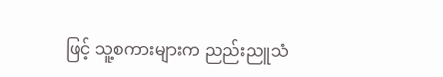ဖြင့် သူ့စကားများက ညည်းညူသံ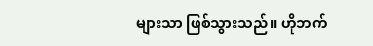များသာ ဖြစ်သွားသည်။ ဟိုဘက်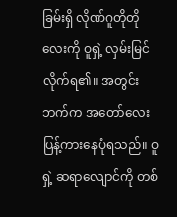ခြမ်းရှိ လိုဏ်ဂူတိုတိုလေးကို ဝူရှဲ့ လှမ်းမြင်လိုက်ရ၏။ အတွင်းဘက်က အတော်လေး ပြန့်ကားနေပုံရသည်။ ဝူရှဲ့ ဆရာလျောင်ကို တစ်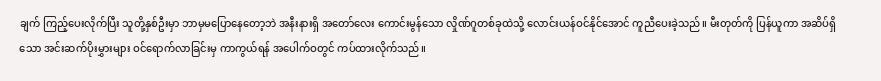ချက် ကြည့်ပေးလိုက်ပြီး သူတို့နှစ်ဦးမှာ ဘာမှမပြောနေတော့ဘဲ အနီးနားရှိ အတော်လေး ကောင်းမွန်သော လှိုဏ်ဂူတစ်ခုထဲသို့ လောင်းယန်ဝင်နိုင်အောင် ကူညီပေးခဲ့သည်။ မီးတုတ်ကို ပြန်ယူကာ အဆိပ်ရှိသော အင်းဆက်ပိုးမွှားများ ဝင်ရောက်လာခြင်းမှ ကာကွယ်ရန် အပေါက်ဝတွင် ကပ်ထားလိုက်သည်။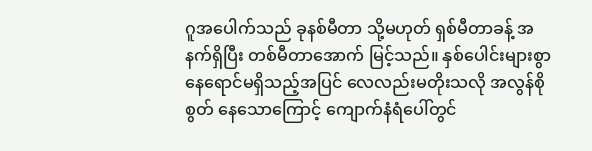ဂူအပေါက်သည် ခုနစ်မီတာ သို့မဟုတ် ရှစ်မီတာခန့် အနက်ရှိပြီး တစ်မီတာအောက် မြင့်သည်။ နှစ်ပေါင်းများစွာ နေရောင်မရှိသည့်အပြင် လေလည်းမတိုးသလို အလွန်စိုစွတ် နေသောကြောင့် ကျောက်နံရံပေါ်တွင်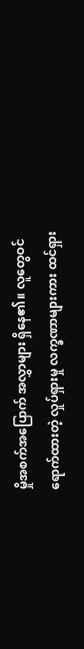မှိုအစက်အပြောက် အလွှာများ ရှိနေ၏။ လူတွေဝင်ရောက်ထားတဲ့ လှုပ်ရှားမှု လက္ခဏာများကား ထင်ရှား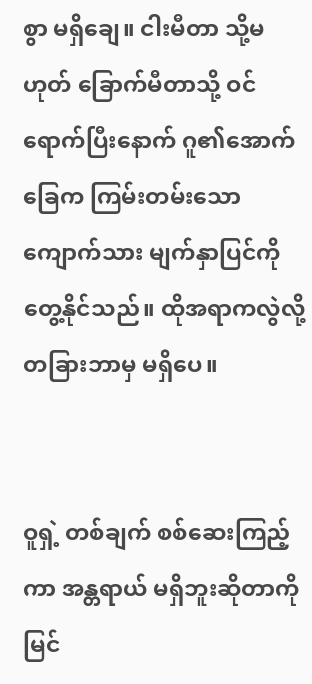စွာ မရှိချေ။ ငါးမီတာ သို့မဟုတ် ခြောက်မီတာသို့ ဝင်ရောက်ပြီးနောက် ဂူ၏အောက်ခြေက ကြမ်းတမ်းသော ကျောက်သား မျက်နှာပြင်ကို တွေ့နိုင်သည်။ ထိုအရာကလွဲလို့ တခြားဘာမှ မရှိပေ။


ဝူရှဲ့ တစ်ချက် စစ်ဆေးကြည့်ကာ အန္တရာယ် မရှိဘူးဆိုတာကို မြင်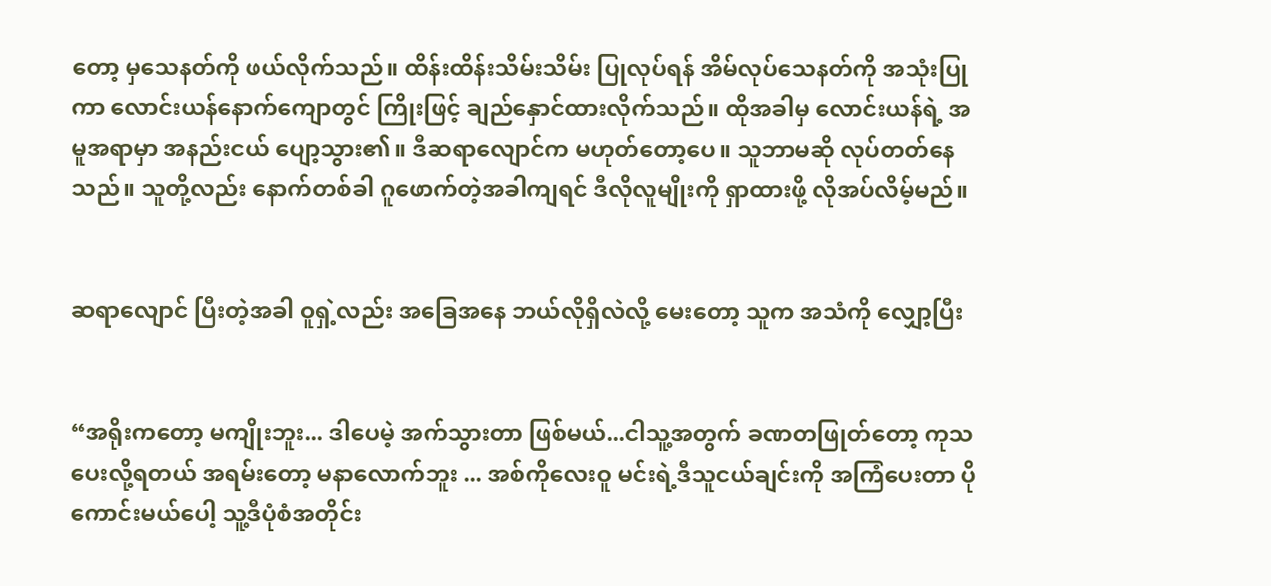တော့ မှသေနတ်ကို ဖယ်လိုက်သည်။ ထိန်းထိန်းသိမ်းသိမ်း ပြုလုပ်ရန် အိမ်လုပ်သေနတ်ကို အသုံးပြုကာ လောင်းယန်နောက်ကျောတွင် ကြိုးဖြင့် ချည်နှောင်ထားလိုက်သည်။ ထိုအခါမှ လောင်းယန်ရဲ့ အမူအရာမှာ အနည်းငယ် ပျော့သွား၏။ ဒီဆရာလျောင်က မဟုတ်တော့ပေ။ သူဘာမဆို လုပ်တတ်နေသည်။ သူတို့လည်း နောက်တစ်ခါ ဂူဖောက်တဲ့အခါကျရင် ဒီလိုလူမျိုးကို ရှာထားဖို့ လိုအပ်လိမ့်မည်။


ဆရာလျောင် ပြီးတဲ့အခါ ဝူရှဲ့လည်း အခြေအနေ ဘယ်လိုရှိလဲလို့ မေးတော့ သူက အသံကို လျှော့ပြီး


“အရိုးကတော့ မကျိုးဘူး... ဒါပေမဲ့ အက်သွားတာ ဖြစ်မယ်...ငါသူ့အတွက် ခဏတဖြုတ်တော့ ကုသပေးလို့ရတယ် အရမ်းတော့ မနာလောက်ဘူး ... အစ်ကိုလေးဝူ မင်းရဲ့ဒီသူငယ်ချင်းကို အကြံပေးတာ ပိုကောင်းမယ်ပေါ့ သူ့ဒီပုံစံအတိုင်း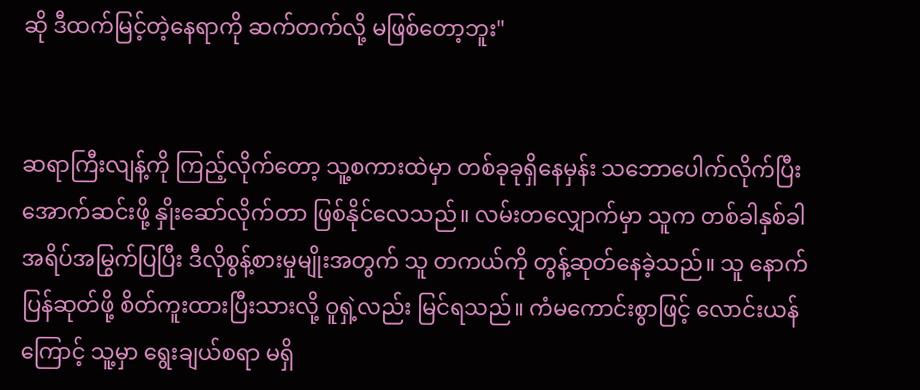ဆို ဒီထက်မြင့်တဲ့နေရာကို ဆက်တက်လို့ မဖြစ်တော့ဘူး"


ဆရာကြီးလျန့်ကို ကြည့်လိုက်တော့ သူ့စကားထဲမှာ တစ်ခုခုရှိနေမှန်း သဘောပေါက်လိုက်ပြီး အောက်ဆင်းဖို့ နှိုးဆော်လိုက်တာ ဖြစ်နိုင်လေသည်။ လမ်းတလျှောက်မှာ သူက တစ်ခါနှစ်ခါ အရိပ်အမြွက်ပြပြီး ဒီလိုစွန့်စားမှုမျိုးအတွက် သူ တကယ်ကို တွန့်ဆုတ်နေခဲ့သည်။ သူ နောက်ပြန်ဆုတ်ဖို့ စိတ်ကူးထားပြီးသားလို့ ဝူရှဲ့လည်း မြင်ရသည်။ ကံမကောင်းစွာဖြင့် လောင်းယန်ကြောင့် သူ့မှာ ရွေးချယ်စရာ မရှိ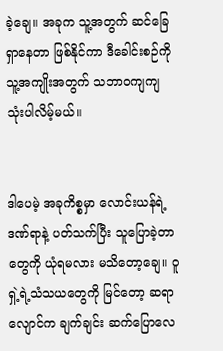ခဲ့ချေ။ အခုက သူ့အတွက် ဆင်ခြေရှာနေတာ ဖြစ်နိုင်ကာ ဒီခေါင်းစဉ်ကို သူ့အကျိုးအတွက် သဘာဝကျကျ သုံးပါလိမ့်မယ်။


ဒါပေမဲ့ အခုကိစ္စမှာ လောင်းယန်ရဲ့ ဒဏ်ရာနဲ့ ပတ်သက်ပြီး သူပြောခဲ့တာတွေကို ယုံရမလား မသိတော့ချေ။ ဝူရှဲ့ရဲ့သံသယတွေကို မြင်တော့ ဆရာလျောင်က ချက်ချင်း ဆက်ပြောလေ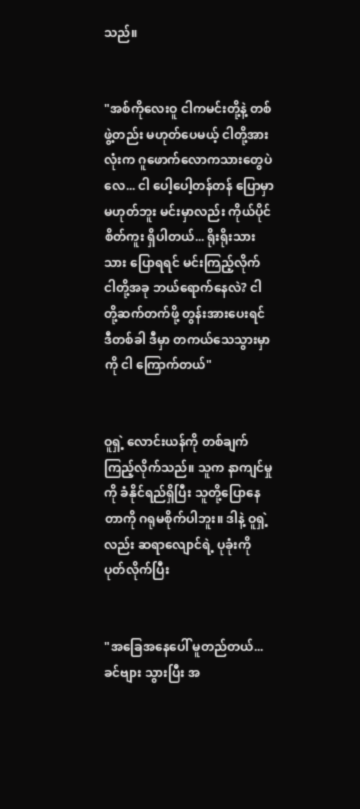သည်။


"အစ်ကိုလေးဝူ ငါကမင်းတို့နဲ့ တစ်ဖွဲ့တည်း မဟုတ်ပေမယ့် ငါတို့အားလုံးက ဂူဖောက်လောကသားတွေပဲလေ... ငါ ပေါ့ပေါ့တန်တန် ပြောမှာ မဟုတ်ဘူး မင်းမှာလည်း ကိုယ်ပိုင်စိတ်ကူး ရှိပါတယ်... ရိုးရိုးသားသား ပြောရရင် မင်းကြည့်လိုက် ငါတို့အခု ဘယ်ရောက်နေလဲ? ငါတို့ဆက်တက်ဖို့ တွန်းအားပေးရင် ဒီတစ်ခါ ဒီမှာ တကယ်သေသွားမှာကို ငါ ကြောက်တယ်"


ဝူရှဲ့ လောင်းယန်ကို တစ်ချက် ကြည့်လိုက်သည်။ သူက နာကျင်မှုကို ခံနိုင်ရည်ရှိပြီး သူတို့ပြောနေတာကို ဂရုမစိုက်ပါဘူး။ ဒါနဲ့ ဝူရှဲ့လည်း ဆရာလျောင်ရဲ့ ပုခုံးကို ပုတ်လိုက်ပြီး


"အခြေအနေပေါ် မူတည်တယ်...ခင်ဗျား သွားပြီး အ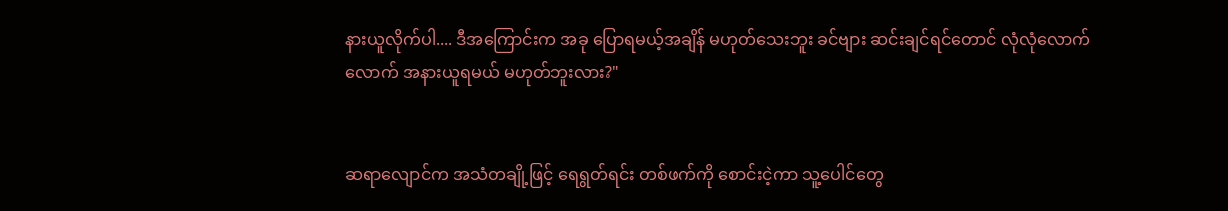နားယူလိုက်ပါ.... ဒီအကြောင်းက အခု ပြောရမယ့်အချိန် မဟုတ်သေးဘူး ခင်ဗျား ဆင်းချင်ရင်တောင် လုံလုံလောက်လောက် အနားယူရမယ် မဟုတ်ဘူးလား?"


ဆရာလျောင်က အသံတချို့ဖြင့် ရေရွတ်ရင်း တစ်ဖက်ကို စောင်းငဲ့ကာ သူ့ပေါင်တွေ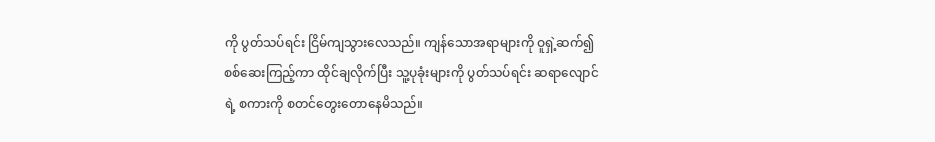ကို ပွတ်သပ်ရင်း ငြိမ်ကျသွားလေသည်။ ကျန်သောအရာများကို ဝူရှဲ့ဆက်၍ စစ်ဆေးကြည့်ကာ ထိုင်ချလိုက်ပြီး သူ့ပုခုံးများကို ပွတ်သပ်ရင်း ဆရာလျောင်ရဲ့ စကားကို စတင်တွေးတောနေမိသည်။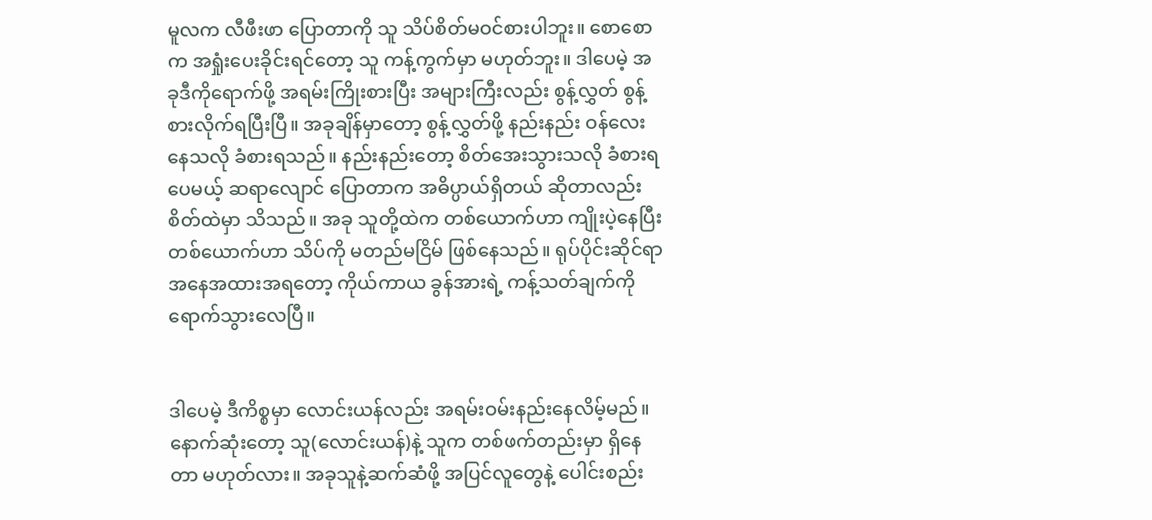မူလက လီဖီးဖာ ပြောတာကို သူ သိပ်စိတ်မဝင်စားပါဘူး။ စောစောက အရှုံးပေးခိုင်းရင်တော့ သူ ကန့်ကွက်မှာ မဟုတ်ဘူး။ ဒါပေမဲ့ အခုဒီကိုရောက်ဖို့ အရမ်းကြိုးစားပြီး အများကြီးလည်း စွန့်လွှတ် စွန့်စားလိုက်ရပြီးပြီ။ အခုချိန်မှာတော့ စွန့်လွှတ်ဖို့ နည်းနည်း ဝန်လေးနေသလို ခံစားရသည်။ နည်းနည်းတော့ စိတ်အေးသွားသလို ခံစားရပေမယ့် ဆရာလျောင် ပြောတာက အဓိပ္ပာယ်ရှိတယ် ဆိုတာလည်း စိတ်ထဲမှာ သိသည်။ အခု သူတို့ထဲက တစ်ယောက်ဟာ ကျိုးပဲ့နေပြီး တစ်ယောက်ဟာ သိပ်ကို မတည်မငြိမ် ဖြစ်နေသည်။ ရုပ်ပိုင်းဆိုင်ရာ အနေအထားအရတော့ ကိုယ်ကာယ ခွန်အားရဲ့ ကန့်သတ်ချက်ကို ရောက်သွားလေပြီ။


ဒါပေမဲ့ ဒီကိစ္စမှာ လောင်းယန်လည်း အရမ်းဝမ်းနည်းနေလိမ့်မည်။ နောက်ဆုံးတော့ သူ(လောင်းယန်)နဲ့ သူက တစ်ဖက်တည်းမှာ ရှိနေတာ မဟုတ်လား။ အခုသူနဲ့ဆက်ဆံဖို့ အပြင်လူတွေနဲ့ ပေါင်းစည်း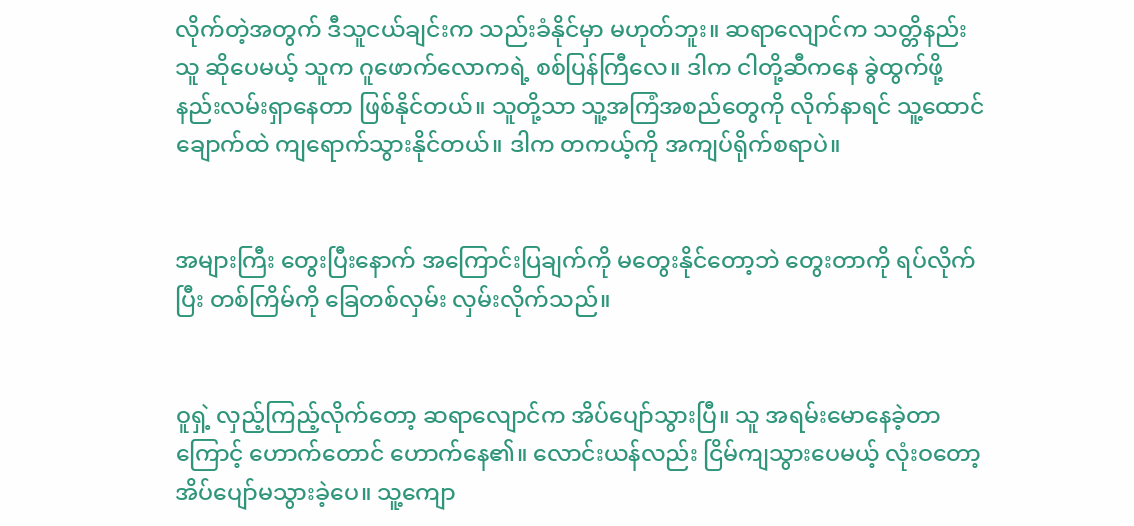လိုက်တဲ့အတွက် ဒီသူငယ်ချင်းက သည်းခံနိုင်မှာ မဟုတ်ဘူး။ ဆရာလျောင်က သတ္တိနည်းသူ ဆိုပေမယ့် သူက ဂူဖောက်လောကရဲ့ စစ်ပြန်ကြီလေ။ ဒါက ငါတို့ဆီကနေ ခွဲထွက်ဖို့ နည်းလမ်းရှာနေတာ ဖြစ်နိုင်တယ်။ သူတို့သာ သူ့အကြံအစည်တွေကို လိုက်နာရင် သူ့ထောင်ချောက်ထဲ ကျရောက်သွားနိုင်တယ်။ ဒါက တကယ့်ကို အကျပ်ရိုက်စရာပဲ။


အများကြီး တွေးပြီးနောက် အကြောင်းပြချက်ကို မတွေးနိုင်တော့ဘဲ တွေးတာကို ရပ်လိုက်ပြီး တစ်ကြိမ်ကို ခြေတစ်လှမ်း လှမ်းလိုက်သည်။


ဝူရှဲ့ လှည့်ကြည့်လိုက်တော့ ဆရာလျောင်က အိပ်ပျော်သွားပြီ။ သူ အရမ်းမောနေခဲ့တာကြောင့် ဟောက်တောင် ဟောက်နေ၏။ လောင်းယန်လည်း ငြိမ်ကျသွားပေမယ့် လုံးဝတော့ အိပ်ပျော်မသွားခဲ့ပေ။ သူ့ကျော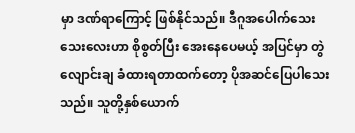မှာ ဒဏ်ရာကြောင့် ဖြစ်နိုင်သည်။ ဒီဂူအပေါက်သေးသေးလေးဟာ စိုစွတ်ပြီး အေးနေပေမယ့် အပြင်မှာ တွဲလျောင်းချ ခံထားရတာထက်တော့ ပိုအဆင်ပြေပါသေးသည်။ သူတို့နှစ်ယောက်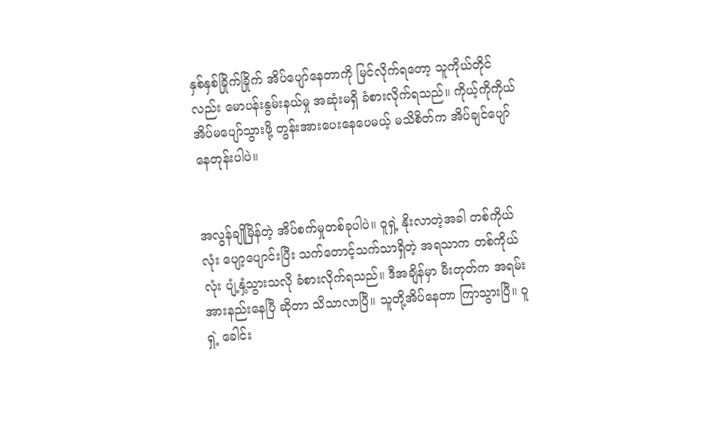နှစ်နှစ်ခြိုက်ခြိုက် အိပ်ပျော်နေတာကို မြင်လိုက်ရတော့ သူကိုယ်တိုင်လည်း မောပန်းနွမ်းနယ်မှု အဆုံးမရှိ ခံစားလိုက်ရသည်။ ကိုယ့်ကိုကိုယ် အိပ်မပျော်သွားဖို့ တွန်းအားပေးနေပေမယ့် မသိစိတ်က အိပ်ချင်ပျော်နေတုန်းပါပဲ။


အလွန်ချိုမြိန်တဲ့ အိပ်စက်မှုတစ်ခုပါပဲ။ ဝူရှဲ့ နိုးလာတဲ့အခါ တစ်ကိုယ်လုံး ပျော့ပျောင်းပြီး သက်တောင့်သက်သာရှိတဲ့ အရသာက တစ်ကိုယ်လုံး ပျံ့နှံ့သွားသလို ခံစားလိုက်ရသည်။ ဒီအချိန်မှာ မီးတုတ်က အရမ်းအားနည်းနေပြီ ဆိုတာ သိသာလာပြီ။ သူတို့အိပ်နေတာ ကြာသွားပြီ။ ဝူရှဲ့ ခေါင်း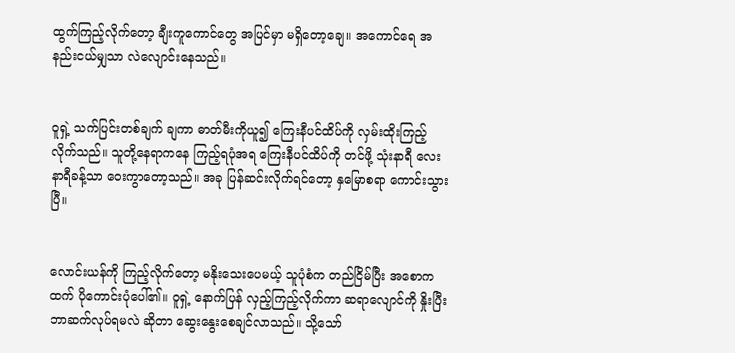ထွက်ကြည့်လိုက်တော့ ချီးကူကောင်တွေ အပြင်မှာ မရှိတော့ချေ။ အကောင်ရေ အနည်းငယ်မျှသာ လဲလျောင်းနေသည်။


ဝူရှဲ့ သက်ပြင်းတစ်ချက် ချကာ ဓာတ်မီးကိုယူ၍ ကြေးနီပင်ထိပ်ကို လှမ်းထိုးကြည့်လိုက်သည်။ သူတို့နေရာကနေ ကြည့်ရပုံအရ ကြေးနီပင်ထိပ်ကို တင်ဖို့ သုံးနာရီ လေးနာရီခန့်သာ ဝေးကွာတော့သည်။ အခု ပြန်ဆင်းလိုက်ရင်တော့ နှမြောစရာ ကောင်းသွားပြီ။


လောင်းယန်ကို ကြည့်လိုက်တော့ မနိုးသေးပေမယ့် သူပုံစံက တည်ငြိမ်ပြီး အစောကထက် ပိုကောင်းပုံပေါ်၏။ ဝူရှဲ့ နောက်ပြန် လှည့်ကြည့်လိုက်ကာ ဆရာလျောင်ကို နှိုးပြီး ဘာဆက်လုပ်ရမလဲ ဆိုတာ ဆွေးနွေးစေချင်လာသည်။ သို့သော်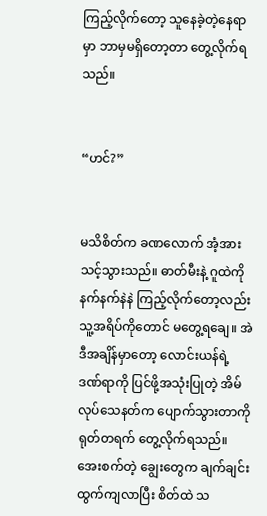ကြည့်လိုက်တော့ သူနေခဲ့တဲ့နေရာမှာ ဘာမှမရှိတော့တာ တွေ့လိုက်ရသည်။


“ဟင်?”


မသိစိတ်က ခဏလောက် အံ့အားသင့်သွားသည်။ ဓာတ်မီးနဲ့ ဂူထဲကို နက်နက်နဲနဲ ကြည့်လိုက်တော့လည်း သူ့အရိပ်ကိုတောင် မတွေ့ရချေ။ အဲဒီအချိန်မှာတော့ လောင်းယန်ရဲ့ ဒဏ်ရာကို ပြင်ဖို့အသုံးပြုတဲ့ အိမ်လုပ်သေနတ်က ပျောက်သွားတာကို ရုတ်တရက် တွေ့လိုက်ရသည်။ အေးစက်တဲ့ ချွေးတွေက ချက်ချင်း ထွက်ကျလာပြီး စိတ်ထဲ သ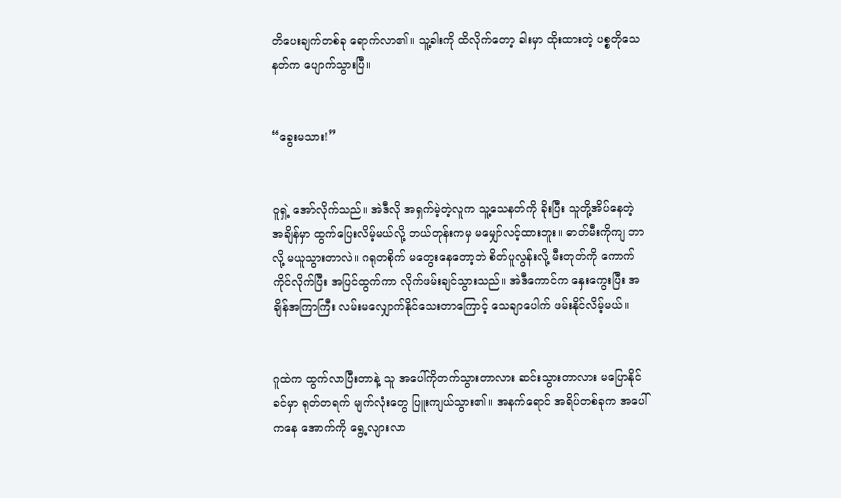တိပေးချက်တစ်ခု ရောက်လာ၏။ သူ့ခါးကို ထိလိုက်တော့ ခါးမှာ ထိုးထားတဲ့ ပစ္စတိုသေနတ်က ပျောက်သွားပြီ။


“ခွေးမသား!”


ဝူရှဲ့ အော်လိုက်သည်။ အဲဒီလို အရှက်မဲ့တဲ့လူက သူ့သေနတ်ကို ခိုးပြီး သူတို့အိပ်နေတဲ့ အချိန်မှာ ထွက်ပြေးလိမ့်မယ်လို့ ဘယ်တုန်းကမှ မမျှော်လင့်ထားဘူး။ ဓာတ်မီးကိုကျ ဘာလို့ မယူသွားတာလဲ။ ဂရုတစိုက် မတွေးနေတော့ဘဲ စိတ်ပူလွန်းလို့ မီးတုတ်ကို ကောက်ကိုင်လိုက်ပြီး အပြင်ထွက်ကာ လိုက်ဖမ်းချင်သွားသည်။ အဲဒီကောင်က နှေးကွေးပြီး အချိန်အကြာကြီး လမ်းမလျှောက်နိုင်သေးတာကြောင့် သေချာပေါက် ဖမ်းနိုင်လိမ့်မယ်။


ဂူထဲက ထွက်လာပြီးတာနဲ့ သူ အပေါ်ကိုတက်သွားတာလား ဆင်းသွားတာလား မပြောနိုင်ခင်မှာ ရုတ်တရက် မျက်လုံးတွေ ပြူးကျယ်သွား၏။ အနက်ရောင် အရိပ်တစ်ခုက အပေါ်ကနေ အောက်ကို ရွေ့လျားလာ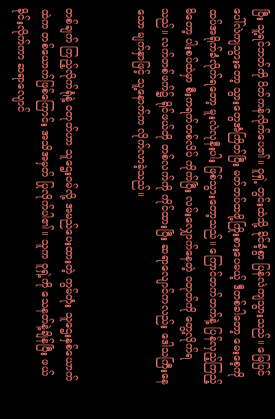ပြီး သူ့ရင်ဘတ်ကို ပိတ်ကန်လိုက်ပေ၏။ ဝူရှဲ့ တွင်းထဲသို့ ခိုင်ခံ့စွာ ပြန်လဲကျသွားသည်။ မြေပြင်ပေါ်လဲကျသွားတော့ သွားတွေအံကြိတ်ပြီး မတ်တပ်ထဖို့ကြိုးစားပေမယ့် ဒီတစ်ခါတော့ မေးစေ့ကို ထပ်အရိုက်ခံလိုက်ရတော့ မူးလဲလုနီးပါး ဖြစ်သွားတော့သည်။ ကြောင်တက်တက်နဲ့ ပြန်လှည့်ကြည့်မိတော့ ပါးစပ်ထဲမှာ စီးကရက်တစ်လိပ် ကိုက်ပြီး လမ်းလျှောက်နေတဲ့ ဝတုတ်ကို တွေ့လိုက်ရသည်။ လက်တစ်ဖက်၌ ရိုင်ဖယ်တို တစ်လက်ကို ကိုင်ထားပြီး ဆရာလျောင်ကလည်း ဒေါသကြီးနေသော မျက်နှာဖြင့် သူ့နောက်က လိုက်လာခဲ့သည်။


တစ်ချက် ကြည့်လိုက်ရုံနဲ့ ဝတုတ်ဟာ သူဌေးဝမ်လို့ အမည်ပေးထားတဲ့ ကွမ်တုံး သူဌေးနှစ်ယောက်ထဲက တစ်ယောက်ဖြစ်ကြောင်း အသိအမှတ် ပြုလိုက်ပါ၏။ သူက ဝူရှဲ့ကို သေနတ်နဲ့ချိန်ပြီး ဖယ်ခိုင်းလိုက်ကာ ဆရာလျောင်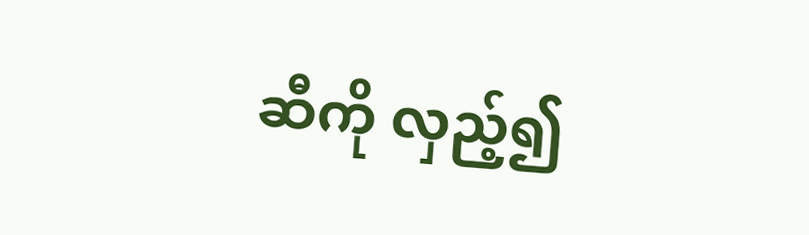ဆီကို လှည့်၍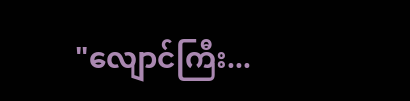"လျောင်ကြီး...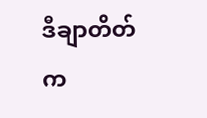ဒီချာတိတ်က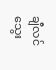ချီလင်သွေး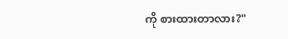ကို စားထားတာလား?"